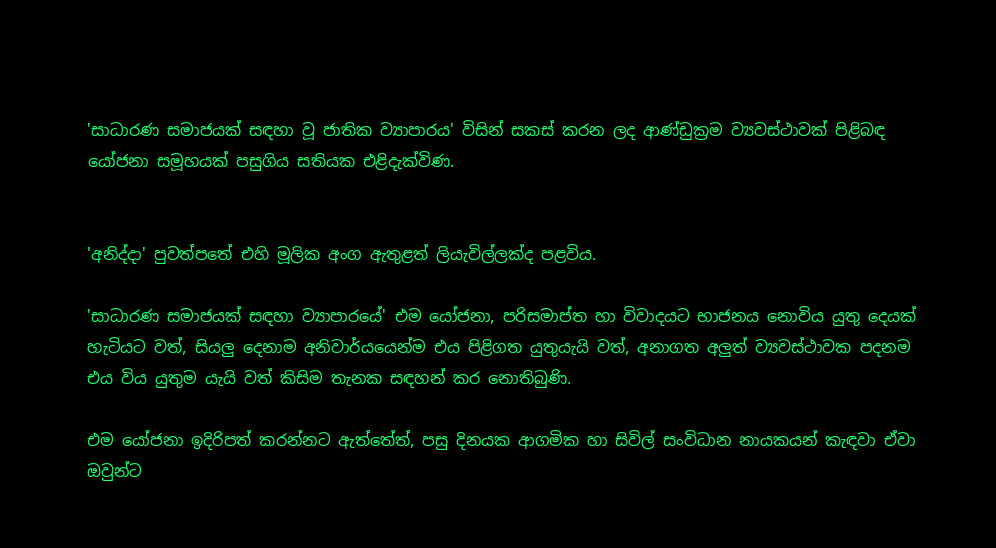'සාධාරණ සමාජයක් සඳහා වූ ජාතික ව්‍යාපාරය' විසින් සකස් කරන ලද ආණ්ඩුක්‍රම ව්‍යවස්ථාවක් පිළිබඳ යෝජනා සමූහයක් පසුගිය සතියක එළිදැක්විණ.


'අනිද්දා' පුවත්පතේ එහි මූලික අංග ඇතුළත් ලියැවිල්ලක්ද පළවිය.

'සාධාරණ සමාජයක් සඳහා ව්‍යාපාරයේ' එම යෝජනා, පරිසමාප්ත හා විවාදයට භාජනය නොවිය යුතු දෙයක් හැටියට වත්, සියලු දෙනාම අනිවාර්යයෙන්ම එය පිළිගත යුතුයැයි වත්, අනාගත අලුත් ව්‍යවස්ථාවක පදනම එය විය යුතුම යැයි වත් කිසිම තැනක සඳහන් කර නොතිබුණි.

එම යෝජනා ඉදිරිපත් කරන්නට ඇත්තේත්, පසු දිනයක ආගමික හා සිවිල් සංවිධාන නායකයන් කැඳවා ඒවා ඔවුන්ට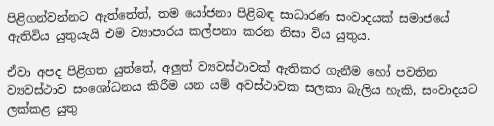පිළිගන්වන්නට ඇත්තේත්, තම යෝජනා පිළිබඳ සාධාරණ සංවාදයක් සමාජයේ ඇතිවිය යුතුයැයි එම ව්‍යාපාරය කල්පනා කරන නිසා විය යුතුය.

ඒවා අපද පිළිගත යුත්තේ, අලුත් ව්‍යවස්ථාවක් ඇතිකර ගැනීම හෝ පවතින ව්‍යවස්ථාව සංශෝධනය කිරීම යන යම් අවස්ථාවක සලකා බැලිය හැකි, සංවාදයට ලක්කළ යුතු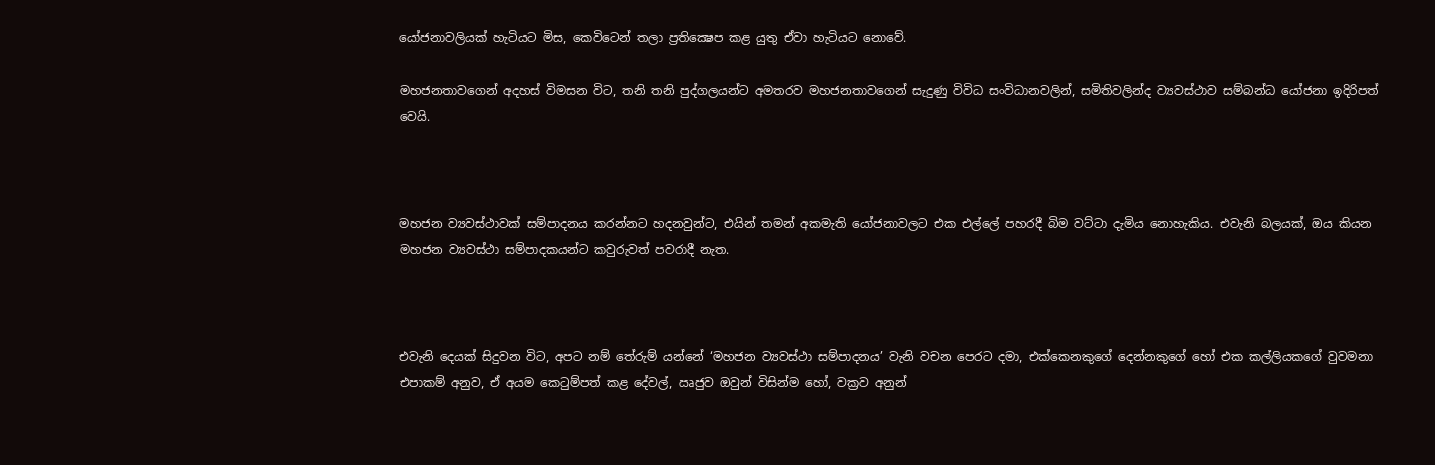යෝජනාවලියක් හැටියට මිස, කෙවිටෙන් තලා ප්‍රතික්‍ෂෙප කළ යුතු ඒවා හැටියට නොවේ.

මහජනතාවගෙන් අදහස් විමසන විට, තනි තනි පුද්ගලයන්ට අමතරව මහජනතාවගෙන් සැදුණු විවිධ සංවිධානවලින්, සමිතිවලින්ද ව්‍යවස්ථාව සම්බන්ධ යෝජනා ඉදිරිපත් වෙයි.



මහජන ව්‍යවස්ථාවක් සම්පාදනය කරන්නට හදනවුන්ට, එයින් තමන් අකමැති යෝජනාවලට එක එල්ලේ පහරදී බිම වට්ටා දැමිය නොහැකිය. එවැනි බලයක්, ඔය කියන මහජන ව්‍යවස්ථා සම්පාදකයන්ට කවුරුවත් පවරාදී නැත.



එවැනි දෙයක් සිදුවන විට, අපට නම් තේරුම් යන්නේ ‘මහජන ව්‍යවස්ථා සම්පාදනය’ වැනි වචන පෙරට දමා, එක්කෙනකුගේ දෙන්නකුගේ හෝ එක කල්ලියකගේ වුවමනා එපාකම් අනුව, ඒ අයම කෙටුම්පත් කළ දේවල්, ඍජුව ඔවුන් විසින්ම හෝ, වක්‍රව අනුන්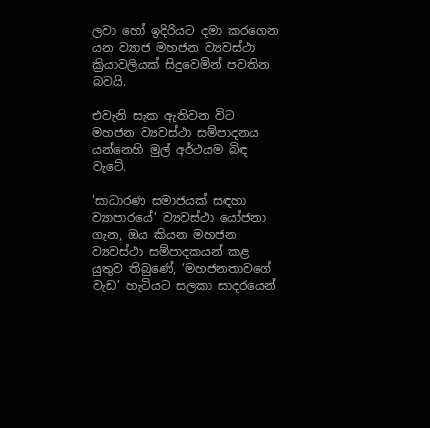ලවා හෝ ඉදිරියට දමා කරගෙන යන ව්‍යාජ මහජන ව්‍යවස්ථා ක්‍රියාවලියක් සිදුවෙමින් පවතින බවයි.

එවැනි සැක ඇතිවන විට මහජන ව්‍යවස්ථා සම්පාදනය යන්නෙහි මුල් අර්ථයම බිඳ වැටේ.

'සාධාරණ සමාජයක් සඳහා ව්‍යාපාරයේ' ව්‍යවස්ථා යෝජනා ගැන, ඔය කියන මහජන ව්‍යවස්ථා සම්පාදකයන් කළ යුතුව තිබුණේ, ‘මහජනතාවගේ වැඩ’ හැටියට සලකා සාදරයෙන්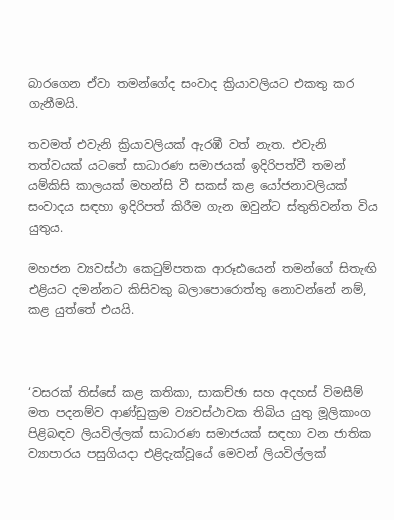බාරගෙන ඒවා තමන්ගේද සංවාද ක්‍රියාවලියට එකතු කර ගැනීමයි.

තවමත් එවැනි ක්‍රියාවලියක් ඇරඹී වත් නැත. එවැනි තත්වයක් යටතේ සාධාරණ සමාජයක් ඉදිරිපත්වී තමන් යම්කිසි කාලයක් මහන්සි වී සකස් කළ යෝජනාවලියක් සංවාදය සඳහා ඉදිරිපත් කිරීම ගැන ඔවුන්ට ස්තුතිවන්ත විය යුතුය.

මහජන ව්‍යවස්ථා කෙටුම්පතක ආරූඪයෙන් තමන්ගේ සිතැඟි එළියට දමන්නට කිසිවකු බලාපොරොත්තු නොවන්නේ නම්, කළ යුත්තේ එයයි.



‘වසරක් තිස්සේ කළ කතිකා, සාකච්ඡා සහ අදහස් විමසීම් මත පදනම්ව ආණ්ඩුක්‍රම ව්‍යවස්ථාවක තිබිය යුතු මූලිකාංග පිළිබඳව ලියවිල්ලක් සාධාරණ සමාජයක් සඳහා වන ජාතික ව්‍යාපාරය පසුගියදා එළිදැක්වූයේ මෙවන් ලියවිල්ලක්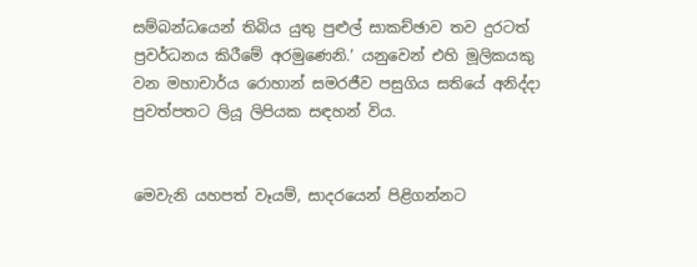සම්බන්ධයෙන් තිබිය යුතු පුළුල් සාකච්ඡාව තව දුරටත් ප්‍රවර්ධනය කිරීමේ අරමුණෙනි.’ යනුවෙන් එහි මූලිකයකු වන මහාචාර්ය රොහාන් සමරජීව පසුගිය සතියේ අනිද්දා පුවත්පතට ලියූ ලිපියක සඳහන් විය.


මෙවැනි යහපත් වෑයම්, සාදරයෙන් පිළිගන්නට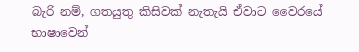බැරි නම්, ගතයුතු කිසිවක් නැතැයි ඒවාට වෛරයේ භාෂාවෙන්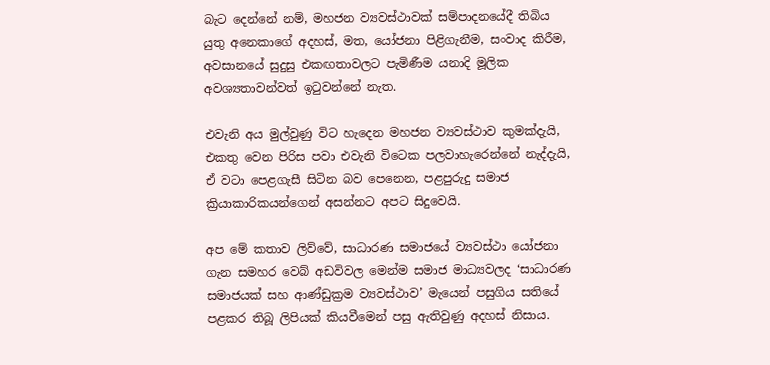බැට දෙන්නේ නම්, මහජන ව්‍යවස්ථාවක් සම්පාදනයේදී තිබිය යුතු අනෙකාගේ අදහස්, මත, යෝජනා පිළිගැනීම, සංවාද කිරීම, අවසානයේ සුදුසු එකඟතාවලට පැමිණීම යනාදි මූලික අවශ්‍යතාවන්වත් ඉටුවන්නේ නැත.

එවැනි අය මුල්වුණු විට හැදෙන මහජන ව්‍යවස්ථාව කුමක්දැයි, එකතු වෙන පිරිස පවා එවැනි විටෙක පලවාහැරෙන්නේ නැද්දැයි, ඒ වටා පෙළගැසී සිටින බව පෙනෙන, පළපුරුදු සමාජ ක්‍රියාකාරිකයන්ගෙන් අසන්නට අපට සිදුවෙයි.

අප මේ කතාව ලිව්වේ, සාධාරණ සමාජයේ ව්‍යවස්ථා යෝජනා ගැන සමහර වෙබ් අඩවිවල මෙන්ම සමාජ මාධ්‍යවලද ‘සාධාරණ සමාජයක් සහ ආණ්ඩුක්‍රම ව්‍යවස්ථාව’ මැයෙන් පසුගිය සතියේ පළකර තිබූ ලිපියක් කියවීමෙන් පසු ඇතිවුණු අදහස් නිසාය.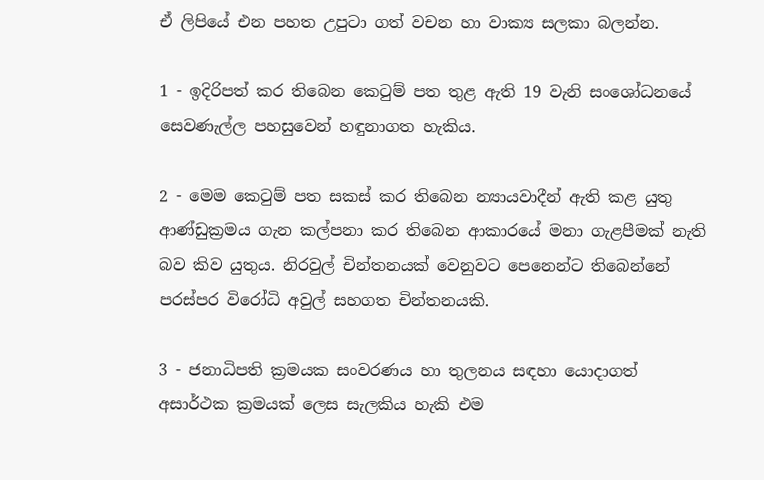ඒ ලිපියේ එන පහත උපුටා ගත් වචන හා වාක්‍ය සලකා බලන්න.

1 - ඉදිරිපත් කර තිබෙන කෙටුම් පත තුළ ඇති 19 වැනි සංශෝධනයේ සෙවණැල්ල පහසුවෙන් හඳුනාගත හැකිය.

2 - මෙම කෙටුම් පත සකස් කර තිබෙන න්‍යායවාදීන් ඇති කළ යුතු ආණ්ඩුක්‍රමය ගැන කල්පනා කර තිබෙන ආකාරයේ මනා ගැළපීමක් නැති බව කිව යුතුය. නිරවුල් චින්තනයක් වෙනුවට පෙනෙන්ට තිබෙන්නේ පරස්පර විරෝධි අවුල් සහගත චින්තනයකි.

3 - ජනාධිපති ක්‍රමයක සංවරණය හා තුලනය සඳහා යොදාගත් අසාර්ථක ක්‍රමයක් ලෙස සැලකිය හැකි එම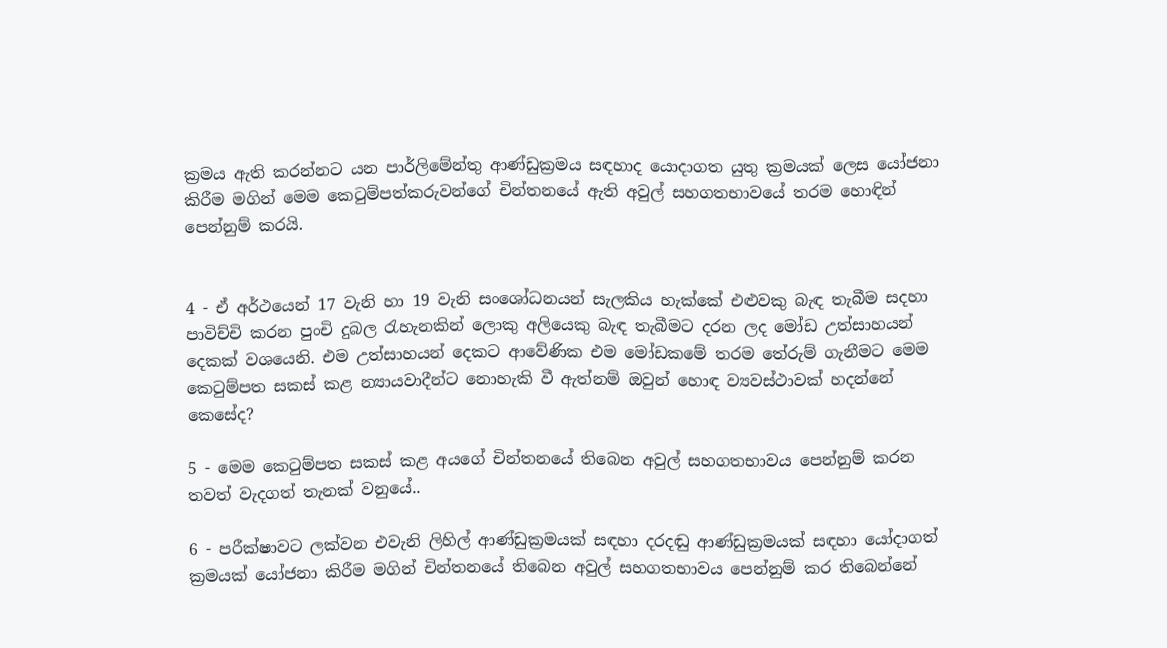ක්‍රමය ඇති කරන්නට යන පාර්ලිමේන්තු ආණ්ඩුක්‍රමය සඳහාද යොදාගත යුතු ක්‍රමයක් ලෙස යෝජනා කිරීම මගින් මෙම කෙටුම්පත්කරුවන්ගේ චින්තනයේ ඇති අවුල් සහගතභාවයේ තරම හොඳින් පෙන්නුම් කරයි.


4 - ඒ අර්ථයෙන් 17 වැනි හා 19 වැනි සංශෝධනයන් සැලකිය හැක්කේ එළුවකු බැඳ තැබීම සදහා පාවිච්චි කරන පුංචි දුබල රැහැනකින් ලොකු අලියෙකු බැඳ තැබීමට දරන ලද මෝඩ උත්සාහයන් දෙකක් වශයෙනි. එම උත්සාහයන් දෙකට ආවේණික එම මෝඩකමේ තරම තේරුම් ගැනීමට මෙම කෙටුම්පත සකස් කළ න්‍යායවාදීන්ට නොහැකි වී ඇත්නම් ඔවුන් හොඳ ව්‍යවස්ථාවක් හදන්නේ කෙසේද?

5 - මෙම කෙටුම්පත සකස් කළ අයගේ චින්තනයේ තිබෙන අවුල් සහගතභාවය පෙන්නුම් කරන තවත් වැදගත් තැනක් වනුයේ..

6 - පරීක්ෂාවට ලක්වන එවැනි ලිහිල් ආණ්ඩුක්‍රමයක් සඳහා දරදඬු ආණ්ඩුක්‍රමයක් සඳහා යෝදාගත් ක්‍රමයක් යෝජනා කිරීම මගින් චින්තනයේ තිබෙන අවුල් සහගතභාවය පෙන්නුම් කර තිබෙන්නේ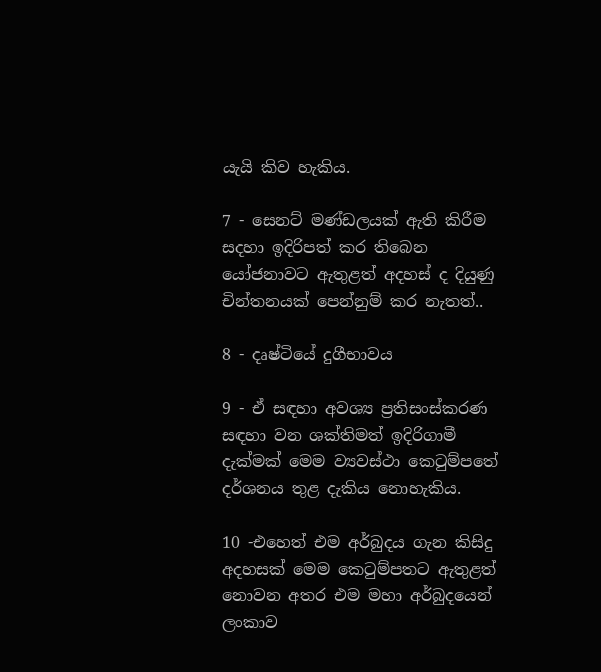යැයි කිව හැකිය.

7 - සෙනට් මණ්ඩලයක් ඇති කිරීම සදහා ඉදිරිපත් කර තිබෙන යෝජනාවට ඇතුළත් අදහස් ද දියුණු චින්තනයක් පෙන්නුම් කර නැතත්..

8 - දෘෂ්ටියේ දුගීභාවය

9 - ඒ සඳහා අවශ්‍ය ප්‍රතිසංස්කරණ සඳහා වන ශක්තිමත් ඉදිරිගාමී දැක්මක් මෙම ව්‍යවස්ථා කෙටුම්පතේ දර්ශනය තුළ දැකිය නොහැකිය.

10 -එහෙත් එම අර්බුදය ගැන කිසිදු අදහසක් මෙම කෙටුම්පතට ඇතුළත් නොවන අතර එම මහා අර්බුදයෙන් ලංකාව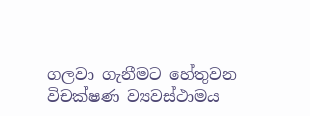ගලවා ගැනීමට හේතුවන විචක්ෂණ ව්‍යවස්ථාමය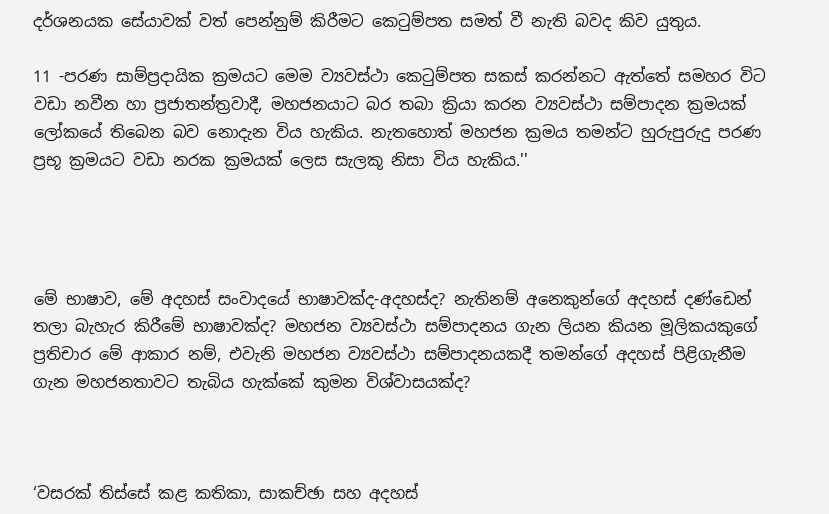දර්ශනයක සේයාවක් වත් පෙන්නුම් කිරීමට කෙටුම්පත සමත් වී නැති බවද කිව යුතුය.

11 -පරණ සාම්ප්‍රදායික ක්‍රමයට මෙම ව්‍යවස්ථා කෙටුම්පත සකස් කරන්නට ඇත්තේ සමහර විට වඩා නවීන හා ප්‍රජාතන්ත්‍රවාදී, මහජනයාට බර තබා ක්‍රියා කරන ව්‍යවස්ථා සම්පාදන ක්‍රමයක් ලෝකයේ තිබෙන බව නොදැන විය හැකිය. නැතහොත් මහජන ක්‍රමය තමන්ට හුරුපුරුදු පරණ ප්‍රභූ ක්‍රමයට වඩා නරක ක්‍රමයක් ලෙස සැලකූ නිසා විය හැකිය.''




මේ භාෂාව, මේ අදහස් සංවාදයේ භාෂාවක්ද-අදහස්ද? නැතිනම් අනෙකුන්ගේ අදහස් දණ්ඩෙන් තලා බැහැර කිරීමේ භාෂාවක්ද? මහජන ව්‍යවස්ථා සම්පාදනය ගැන ලියන කියන මූලිකයකුගේ ප්‍රතිචාර මේ ආකාර නම්, එවැනි මහජන ව්‍යවස්ථා සම්පාදනයකදී තමන්ගේ අදහස් පිළිගැනීම ගැන මහජනතාවට තැබිය හැක්කේ කුමන විශ්වාසයක්ද?



‘වසරක් තිස්සේ කළ කතිකා, සාකච්ඡා සහ අදහස්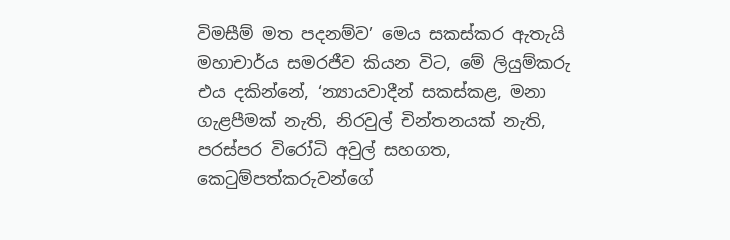විමසීම් මත පදනම්ව’ මෙය සකස්කර ඇතැයි මහාචාර්ය සමරජීව කියන විට, මේ ලියුම්කරු එය දකින්නේ, ‘න්‍යායවාදීන් සකස්කළ, මනා ගැළපීමක් නැති, නිරවුල් චින්තනයක් නැති, පරස්පර විරෝධි අවුල් සහගත, කෙටුම්පත්කරුවන්ගේ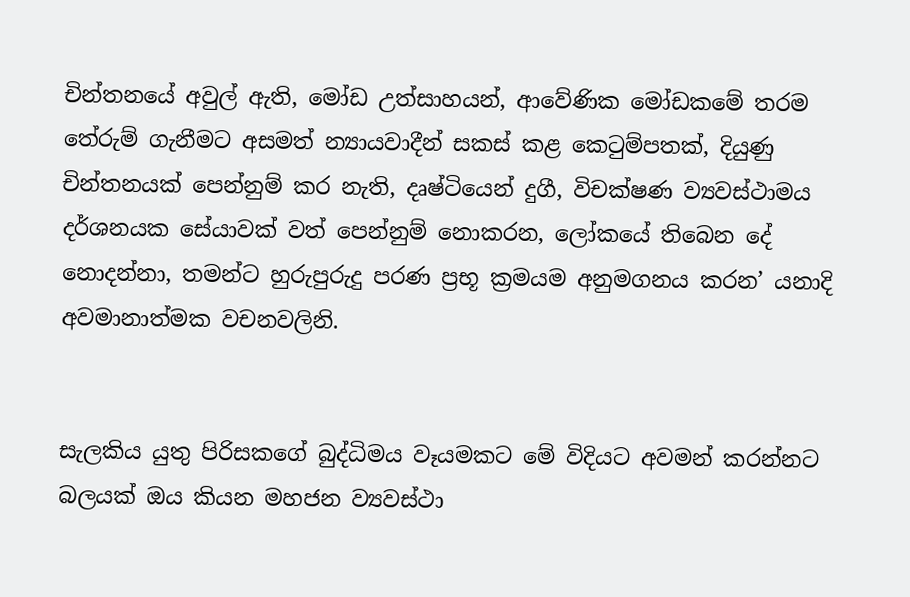චින්තනයේ අවුල් ඇති, මෝඩ උත්සාහයන්, ආවේණික මෝඩකමේ තරම තේරුම් ගැනීමට අසමත් න්‍යායවාදීන් සකස් කළ කෙටුම්පතක්, දියුණු චින්තනයක් පෙන්නුම් කර නැති, දෘෂ්ටියෙන් දුගී, විචක්ෂණ ව්‍යවස්ථාමය දර්ශනයක සේයාවක් වත් පෙන්නුම් නොකරන, ලෝකයේ තිබෙන දේ නොදන්නා, තමන්ට හුරුපුරුදු පරණ ප්‍රභූ ක්‍රමයම අනුමගනය කරන’ යනාදි අවමානාත්මක වචනවලිනි.


සැලකිය යුතු පිරිසකගේ බුද්ධිමය වෑයමකට මේ විදියට අවමන් කරන්නට බලයක් ඔය කියන මහජන ව්‍යවස්ථා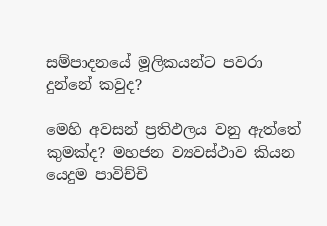සම්පාදනයේ මූලිකයන්ට පවරා දුන්නේ කවුද?

මෙහි අවසන් ප්‍රතිඵලය වනු ඇත්තේ කුමක්ද? මහජන ව්‍යවස්ථාව කියන යෙදුම පාවිච්චි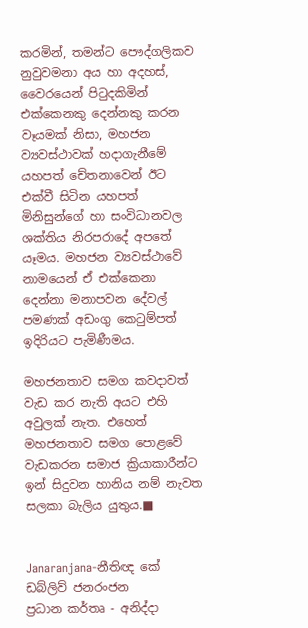කරමින්, තමන්ට පෞද්ගලිකව නුවුවමනා අය හා අදහස්, වෛරයෙන් පිටුදකිමින් එක්කෙනකු දෙන්නකු කරන වෑයමක් නිසා, මහජන ව්‍යවස්ථාවක් හදාගැනීමේ යහපත් චේතනාවෙන් ඊට එක්වී සිටින යහපත් මිනිසුන්ගේ හා සංවිධානවල ශක්තිය නිරපරාදේ අපතේ යෑමය. මහජන ව්‍යවස්ථාවේ නාමයෙන් ඒ එක්කෙනා දෙන්නා මනාපවන දේවල් පමණක් අඩංගු කෙටුම්පත් ඉදිරියට පැමිණීමය.

මහජනතාව සමග කවදාවත් වැඩ කර නැති අයට එහි අවුලක් නැත. එහෙත් මහජනතාව සමග පොළවේ වැඩකරන සමාජ ක්‍රියාකාරීන්ට ඉන් සිදුවන හානිය නම් නැවත සලකා බැලිය යුතුය.■


Janaranjana-නීතිඥ කේ ඩබ්ලිව් ජනරංජන
ප්‍රධාන කර්තෘ - අනිද්දා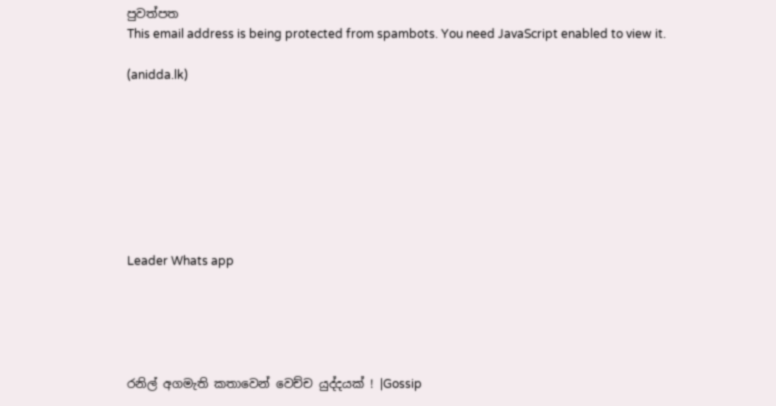පුවත්පත
This email address is being protected from spambots. You need JavaScript enabled to view it.

(anidda.lk)








Leader Whats app





රනිල් අගමැති කතාවෙන් වෙච්ච යුද්දයක් ! |Gossip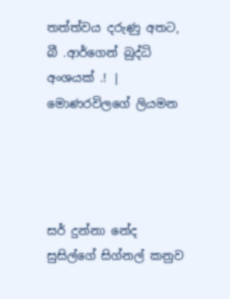තත්ත්වය දරුණු අතට, බී .ආර්ගෙන් බුද්ධි අංශයක් .! | මොණරවිලගේ ලියමන




සර් දුන්නා නේද සුසිල්ගේ සිග්නල් කනුව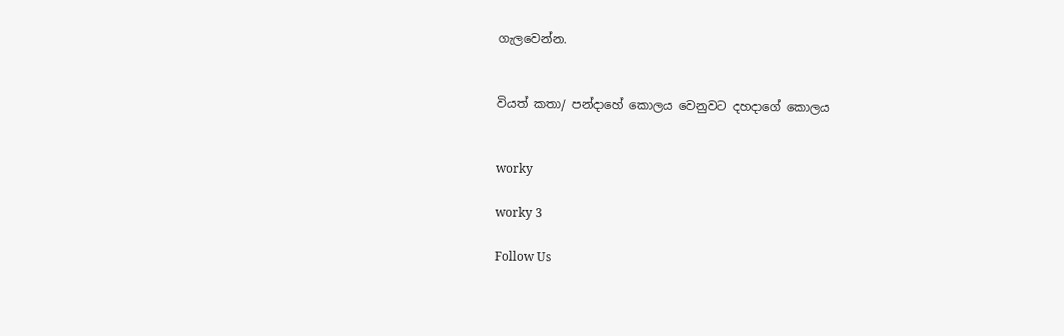ගැලවෙන්න.


වියත් කතා/ පන්දාහේ කොලය වෙනුවට දහදාගේ කොලය


worky

worky 3

Follow Us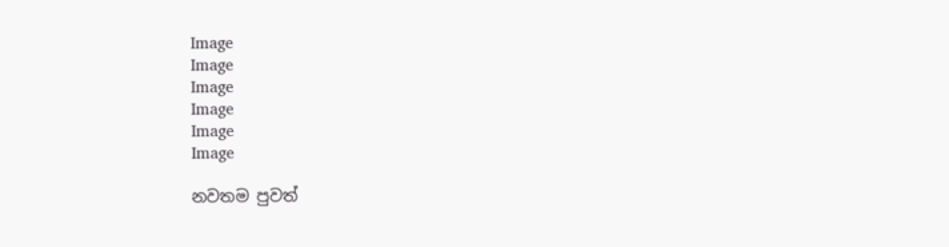Image
Image
Image
Image
Image
Image

නවතම පුවත්